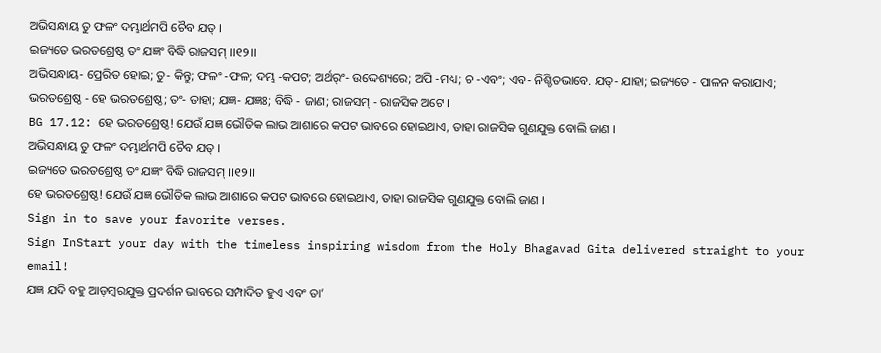ଅଭିସନ୍ଧାୟ ତୁ ଫଳଂ ଦମ୍ଭାର୍ଥମପି ଚୈବ ଯତ୍ ।
ଇଜ୍ୟତେ ଭରତଶ୍ରେଷ୍ଠ ତଂ ଯଜ୍ଞଂ ବିଦ୍ଧି ରାଜସମ୍ ।।୧୨।।
ଅଭିସନ୍ଧାୟ- ପ୍ରେରିତ ହୋଇ; ତୁ- କିନ୍ତୁ; ଫଳଂ -ଫଳ; ଦମ୍ଭ -କପଟ; ଅର୍ଥର୍ଂ- ଉଦ୍ଦେଶ୍ୟରେ; ଅପି -ମଧ୍ୟ; ଚ -ଏବଂ; ଏବ- ନିଶ୍ଚିତଭାବେ. ଯତ୍- ଯାହା; ଇଜ୍ୟତେ - ପାଳନ କରାଯାଏ; ଭରତଶ୍ରେଷ୍ଠ - ହେ ଭରତଶ୍ରେଷ୍ଠ; ତଂ- ତାହା; ଯଜ୍ଞ- ଯଜ୍ଞଃ; ବିଦ୍ଧି - ଜାଣ; ରାଜସମ୍ - ରାଜସିକ ଅଟେ ।
BG 17.12: ହେ ଭରତଶ୍ରେଷ୍ଠ! ଯେଉଁ ଯଜ୍ଞ ଭୌତିକ ଲାଭ ଆଶାରେ କପଟ ଭାବରେ ହୋଇଥାଏ, ତାହା ରାଜସିକ ଗୁଣଯୁକ୍ତ ବୋଲି ଜାଣ ।
ଅଭିସନ୍ଧାୟ ତୁ ଫଳଂ ଦମ୍ଭାର୍ଥମପି ଚୈବ ଯତ୍ ।
ଇଜ୍ୟତେ ଭରତଶ୍ରେଷ୍ଠ ତଂ ଯଜ୍ଞଂ ବିଦ୍ଧି ରାଜସମ୍ ।।୧୨।।
ହେ ଭରତଶ୍ରେଷ୍ଠ! ଯେଉଁ ଯଜ୍ଞ ଭୌତିକ ଲାଭ ଆଶାରେ କପଟ ଭାବରେ ହୋଇଥାଏ, ତାହା ରାଜସିକ ଗୁଣଯୁକ୍ତ ବୋଲି ଜାଣ ।
Sign in to save your favorite verses.
Sign InStart your day with the timeless inspiring wisdom from the Holy Bhagavad Gita delivered straight to your email!
ଯଜ୍ଞ ଯଦି ବହୁ ଆଡ଼ମ୍ବରଯୁକ୍ତ ପ୍ରଦର୍ଶନ ଭାବରେ ସମ୍ପାଦିତ ହୁଏ ଏବଂ ତା’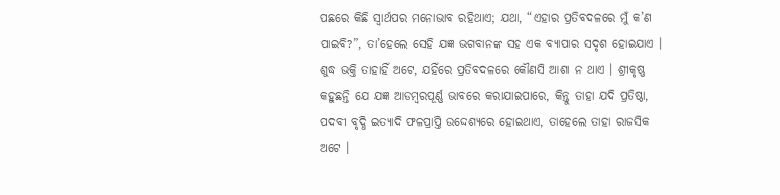ପଛରେ କିଛି ସ୍ୱାର୍ଥପର ମନୋଭାବ ରହିଥାଏ; ଯଥା, “ଏହାର ପ୍ରତିବଦଳରେ ମୁଁ କ’ଣ ପାଇବି?”, ତା’ହେଲେ ସେହି ଯଜ୍ଞ ଭଗବାନଙ୍କ ସହ ଏକ ବ୍ୟାପାର ସଦୃଶ ହୋଇଯାଏ । ଶୁଦ୍ଧ ଭକ୍ତି ତାହାହିଁ ଅଟେ, ଯହିଁରେ ପ୍ରତିବଦଳରେ କୌଣସି ଆଶା ନ ଥାଏ । ଶ୍ରୀକୃଷ୍ଣ କହୁଛନ୍ତି ଯେ ଯଜ୍ଞ ଆଡମ୍ବରପୂର୍ଣ୍ଣ ଭାବରେ କରାଯାଇପାରେ, କିନ୍ତୁ ତାହା ଯଦି ପ୍ରତିଷ୍ଠା, ପଦବୀ ବୃଦ୍ଧି ଇତ୍ୟାଦି ଫଳପ୍ରାପ୍ତି ଉଦ୍ଦେଶ୍ୟରେ ହୋଇଥାଏ, ତାହେଲେ ତାହା ରାଜସିକ ଅଟେ ।